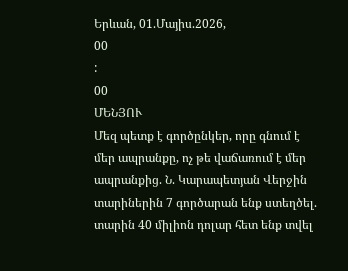Երևան, 01.Մայիս.2026,
00
:
00
ՄԵՆՅՈՒ
Մեզ պետք է գործընկեր, որը գնում է մեր ապրանքը, ոչ թե վաճառում է մեր ապրանքից. Ն. Կարապետյան Վերջին տարիներին 7 գործարան ենք ստեղծել. տարին 40 միլիոն դոլար հետ ենք տվել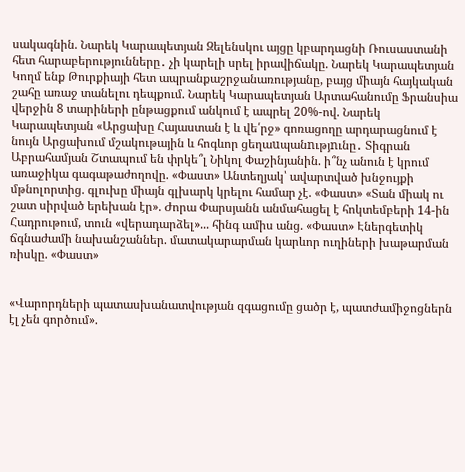սակագնին. Նարեկ Կարապետյան Զելենսկու այցը կբարդացնի Ռուսաստանի հետ հարաբերությունները․ չի կարելի սրել իրավիճակը. Նարեկ Կարապետյան Կողմ ենք Թուրքիայի հետ ապրանքաշրջանառությանը, բայց միայն հայկական շահը առաջ տանելու դեպքում. Նարեկ Կարապետյան Արտահանումը Ֆրանսիա վերջին 8 տարիների ընթացքում անկում է ապրել 20%-ով. Նարեկ Կարապետյան «Արցախը Հայաստան է և վե՛րջ» գոռացողը արդարացնում է նույն Արցախում մշակութային և հոգևոր ցեղաuպանnւթյnւնը․ Տիգրան Աբրահամյան Շտապում են փրկե՞լ Նիկոլ Փաշինյանին. ի՞նչ անուն է կրում առաջիկա գագաթաժողովը. «Փաստ» Անտեղյակ՝ ավարտված խնջույքի մթնոլորտից. գլուխը միայն գլխարկ կրելու համար չէ. «Փաստ» «Տան միակ ու շատ սիրված երեխան էր». Ժորա Փարսյանն անմահացել է հոկտեմբերի 14-ին Հադրութում, տուն «վերադարձել»... հինգ ամիս անց. «Փաստ» Էներգետիկ ճգնաժամի նախանշաններ. մատակարարման կարևոր ուղիների խաթարման ռիսկը. «Փաստ»


«Վարորդների պատասխանատվության զգացումը ցածր է, պատժամիջոցներն էլ չեն գործում».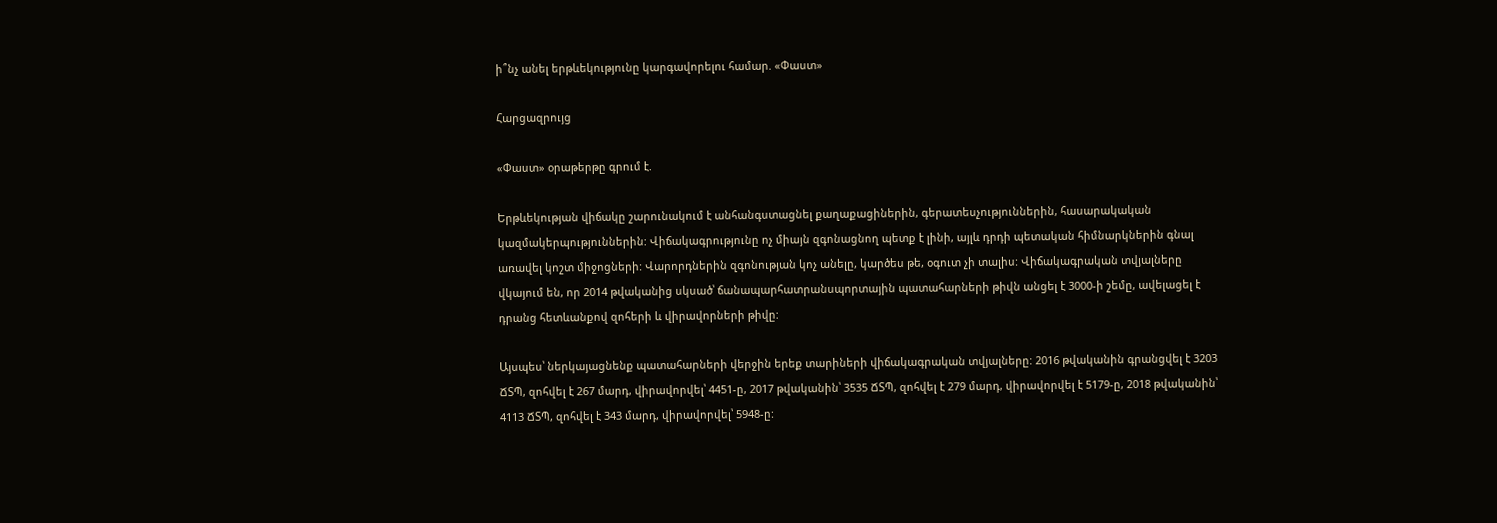ի՞նչ անել երթևեկությունը կարգավորելու համար. «Փաստ»

Հարցազրույց

«Փաստ» օրաթերթը գրում է.

Երթևեկության վիճակը շարունակում է անհանգստացնել քաղաքացիներին, գերատեսչություններին, հասարակական կազմակերպություններին: Վիճակագրությունը ոչ միայն զգոնացնող պետք է լինի, այլև դրդի պետական հիմնարկներին գնալ առավել կոշտ միջոցների: Վարորդներին զգոնության կոչ անելը, կարծես թե, օգուտ չի տալիս: Վիճակագրական տվյալները վկայում են, որ 2014 թվականից սկսած՝ ճանապարհատրանսպորտային պատահարների թիվն անցել է 3000-ի շեմը, ավելացել է դրանց հետևանքով զոհերի և վիրավորների թիվը:

Այսպես՝ ներկայացնենք պատահարների վերջին երեք տարիների վիճակագրական տվյալները: 2016 թվականին գրանցվել է 3203 ՃՏՊ, զոհվել է 267 մարդ, վիրավորվել՝ 4451-ը, 2017 թվականին՝ 3535 ՃՏՊ, զոհվել է 279 մարդ, վիրավորվել է 5179-ը, 2018 թվականին՝ 4113 ՃՏՊ, զոհվել է 343 մարդ, վիրավորվել՝ 5948-ը: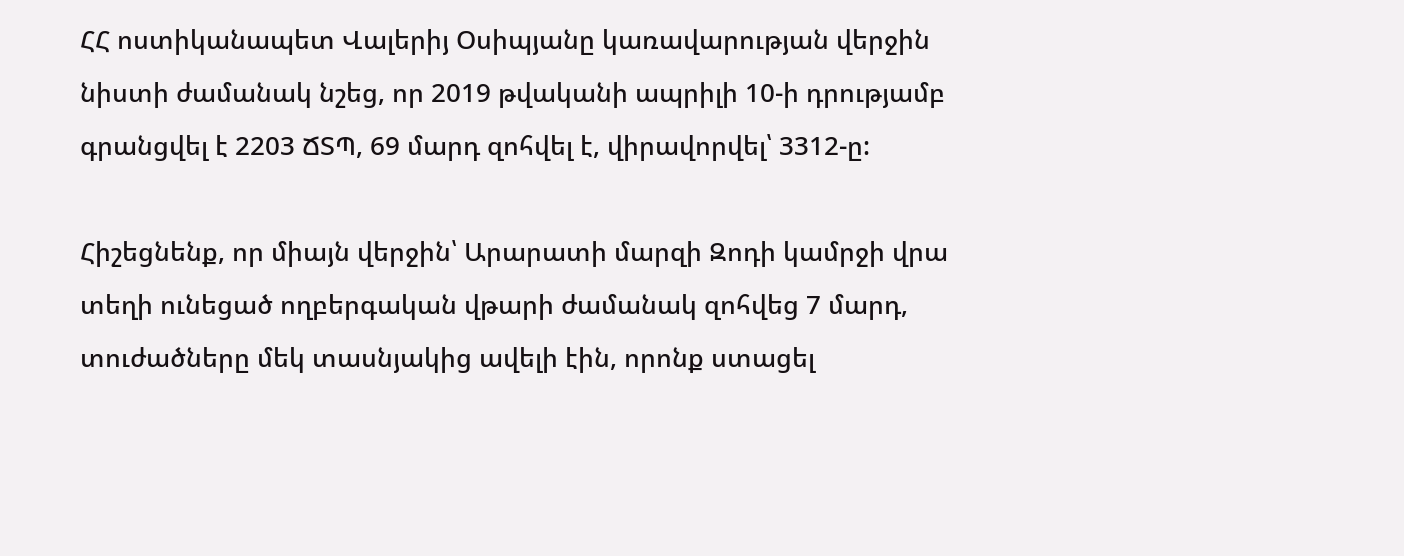ՀՀ ոստիկանապետ Վալերիյ Օսիպյանը կառավարության վերջին նիստի ժամանակ նշեց, որ 2019 թվականի ապրիլի 10-ի դրությամբ գրանցվել է 2203 ՃՏՊ, 69 մարդ զոհվել է, վիրավորվել՝ 3312-ը:

Հիշեցնենք, որ միայն վերջին՝ Արարատի մարզի Զոդի կամրջի վրա տեղի ունեցած ողբերգական վթարի ժամանակ զոհվեց 7 մարդ, տուժածները մեկ տասնյակից ավելի էին, որոնք ստացել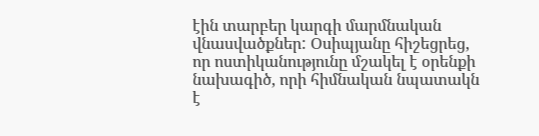էին տարբեր կարգի մարմնական վնասվածքներ: Օսիպյանը հիշեցրեց, որ ոստիկանությունը մշակել է օրենքի նախագիծ, որի հիմնական նպատակն է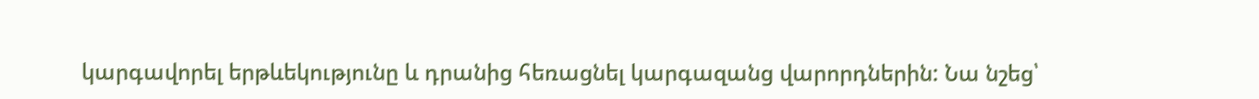կարգավորել երթևեկությունը և դրանից հեռացնել կարգազանց վարորդներին: Նա նշեց՝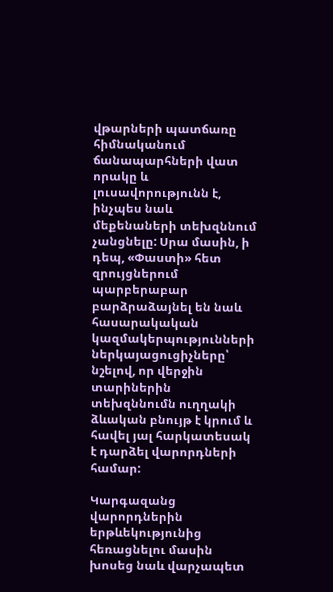վթարների պատճառը հիմնականում ճանապարհների վատ որակը և լուսավորությունն է, ինչպես նաև մեքենաների տեխզննում չանցնելը: Սրա մասին, ի դեպ, «Փաստի» հետ զրույցներում պարբերաբար բարձրաձայնել են նաև հասարակական կազմակերպությունների ներկայացուցիչները՝ նշելով, որ վերջին տարիներին տեխզննումն ուղղակի ձևական բնույթ է կրում և հավել յալ հարկատեսակ է դարձել վարորդների համար:

Կարգազանց վարորդներին երթևեկությունից հեռացնելու մասին խոսեց նաև վարչապետ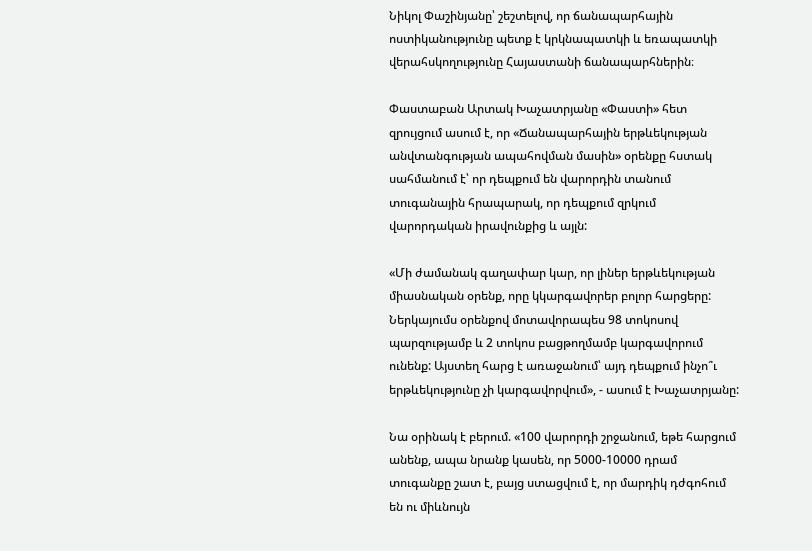Նիկոլ Փաշինյանը՝ շեշտելով, որ ճանապարհային ոստիկանությունը պետք է կրկնապատկի և եռապատկի վերահսկողությունը Հայաստանի ճանապարհներին։

Փաստաբան Արտակ Խաչատրյանը «Փաստի» հետ զրույցում ասում է, որ «Ճանապարհային երթևեկության անվտանգության ապահովման մասին» օրենքը հստակ սահմանում է՝ որ դեպքում են վարորդին տանում տուգանային հրապարակ, որ դեպքում զրկում վարորդական իրավունքից և այլն:

«Մի ժամանակ գաղափար կար, որ լիներ երթևեկության միասնական օրենք, որը կկարգավորեր բոլոր հարցերը: Ներկայումս օրենքով մոտավորապես 98 տոկոսով պարզությամբ և 2 տոկոս բացթողմամբ կարգավորում ունենք: Այստեղ հարց է առաջանում՝ այդ դեպքում ինչո՞ւ երթևեկությունը չի կարգավորվում», - ասում է Խաչատրյանը:

Նա օրինակ է բերում. «100 վարորդի շրջանում, եթե հարցում անենք, ապա նրանք կասեն, որ 5000-10000 դրամ տուգանքը շատ է, բայց ստացվում է, որ մարդիկ դժգոհում են ու միևնույն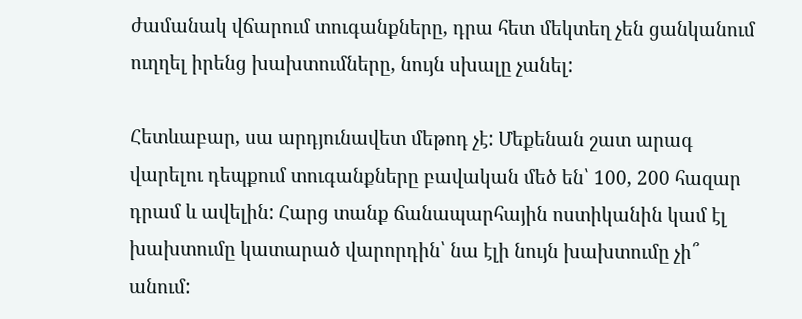ժամանակ վճարում տուգանքները, դրա հետ մեկտեղ չեն ցանկանում ուղղել իրենց խախտումները, նույն սխալը չանել:

Հետևաբար, սա արդյունավետ մեթոդ չէ: Մեքենան շատ արագ վարելու դեպքում տուգանքները բավական մեծ են՝ 100, 200 հազար դրամ և ավելին: Հարց տանք ճանապարհային ոստիկանին կամ էլ խախտումը կատարած վարորդին՝ նա էլի նույն խախտումը չի՞ անում: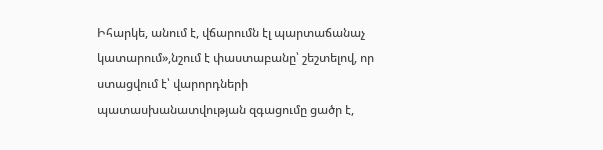Իհարկե, անում է, վճարումն էլ պարտաճանաչ կատարում»,նշում է փաստաբանը՝ շեշտելով, որ ստացվում է՝ վարորդների պատասխանատվության զգացումը ցածր է,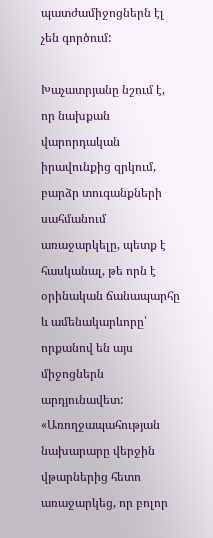պատժամիջոցներն էլ չեն գործում:

Խաչատրյանը նշում է, որ նախքան վարորդական իրավունքից զրկում, բարձր տուգանքների սահմանում առաջարկելը, պետք է հասկանալ, թե որն է օրինական ճանապարհը և ամենակարևորը՝ որքանով են այս միջոցներն արդյունավետ: «Առողջապահության նախարարը վերջին վթարներից հետո առաջարկեց, որ բոլոր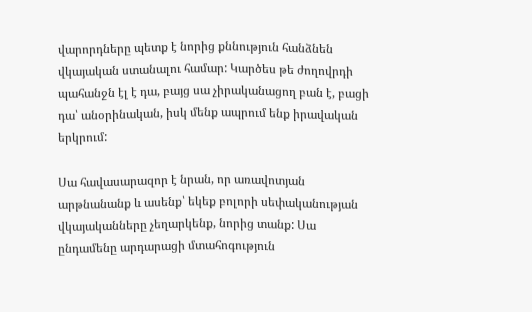վարորդները պետք է նորից քննություն հանձնեն վկայական ստանալու համար: Կարծես թե ժողովրդի պահանջն էլ է դա, բայց սա չիրականացող բան է, բացի դա՝ անօրինական, իսկ մենք ապրում ենք իրավական երկրում:

Սա հավասարազոր է նրան, որ առավոտյան արթնանանք և ասենք՝ եկեք բոլորի սեփականության վկայականները չեղարկենք, նորից տանք: Սա ընդամենը արդարացի մտահոգություն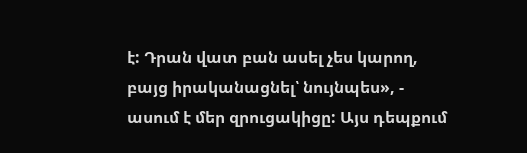է: Դրան վատ բան ասել չես կարող, բայց իրականացնել՝ նույնպես», - ասում է մեր զրուցակիցը: Այս դեպքում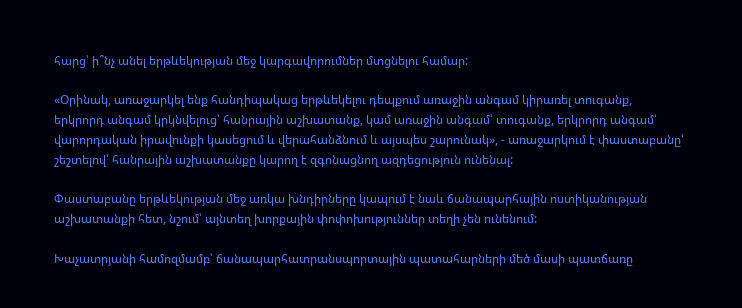հարց՝ ի՞նչ անել երթևեկության մեջ կարգավորումներ մտցնելու համար:

«Օրինակ, առաջարկել ենք հանդիպակաց երթևեկելու դեպքում առաջին անգամ կիրառել տուգանք, երկրորդ անգամ կրկնվելուց՝ հանրային աշխատանք, կամ առաջին անգամ՝ տուգանք, երկրորդ անգամ՝ վարորդական իրավունքի կասեցում և վերահանձնում և այսպես շարունակ», - առաջարկում է փաստաբանը՝ շեշտելով՝ հանրային աշխատանքը կարող է զգոնացնող ազդեցություն ունենալ:

Փաստաբանը երթևեկության մեջ առկա խնդիրները կապում է նաև ճանապարհային ոստիկանության աշխատանքի հետ, նշում՝ այնտեղ խորքային փոփոխություններ տեղի չեն ունենում:

Խաչատրյանի համոզմամբ՝ ճանապարհատրանսպորտային պատահարների մեծ մասի պատճառը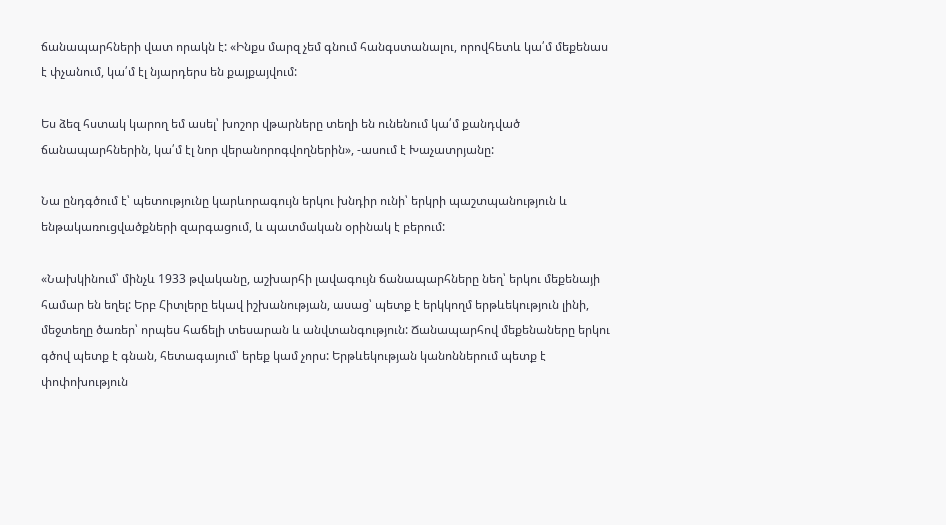ճանապարհների վատ որակն է: «Ինքս մարզ չեմ գնում հանգստանալու, որովհետև կա՛մ մեքենաս է փչանում, կա՛մ էլ նյարդերս են քայքայվում:

Ես ձեզ հստակ կարող եմ ասել՝ խոշոր վթարները տեղի են ունենում կա՛մ քանդված ճանապարհներին, կա՛մ էլ նոր վերանորոգվողներին», -ասում է Խաչատրյանը:

Նա ընդգծում է՝ պետությունը կարևորագույն երկու խնդիր ունի՝ երկրի պաշտպանություն և ենթակառուցվածքների զարգացում, և պատմական օրինակ է բերում:

«Նախկինում՝ մինչև 1933 թվականը, աշխարհի լավագույն ճանապարհները նեղ՝ երկու մեքենայի համար են եղել: Երբ Հիտլերը եկավ իշխանության, ասաց՝ պետք է երկկողմ երթևեկություն լինի, մեջտեղը ծառեր՝ որպես հաճելի տեսարան և անվտանգություն: Ճանապարհով մեքենաները երկու գծով պետք է գնան, հետագայում՝ երեք կամ չորս: Երթևեկության կանոններում պետք է փոփոխություն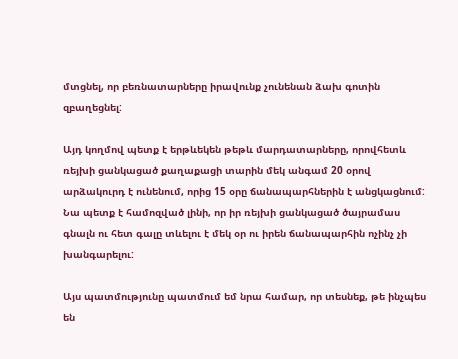մտցնել, որ բեռնատարները իրավունք չունենան ձախ գոտին զբաղեցնել:

Այդ կողմով պետք է երթևեկեն թեթև մարդատարները, որովհետև ռեյխի ցանկացած քաղաքացի տարին մեկ անգամ 20 օրով արձակուրդ է ունենում, որից 15 օրը ճանապարհներին է անցկացնում: Նա պետք է համոզված լինի, որ իր ռեյխի ցանկացած ծայրամաս գնալն ու հետ գալը տևելու է մեկ օր ու իրեն ճանապարհին ոչինչ չի խանգարելու:

Այս պատմությունը պատմում եմ նրա համար, որ տեսնեք, թե ինչպես են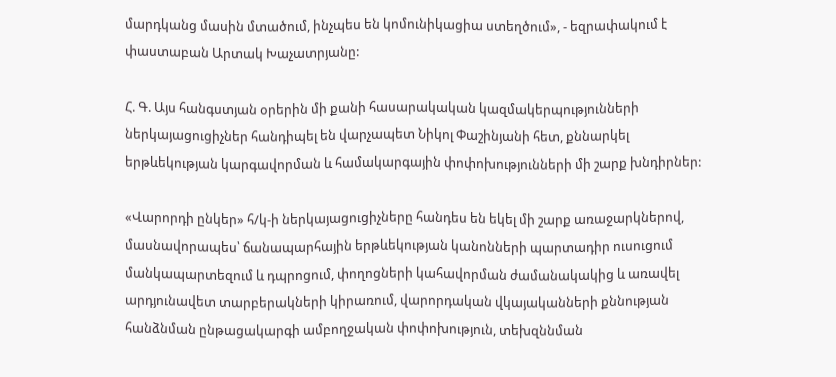մարդկանց մասին մտածում, ինչպես են կոմունիկացիա ստեղծում», - եզրափակում է փաստաբան Արտակ Խաչատրյանը:

Հ. Գ. Այս հանգստյան օրերին մի քանի հասարակական կազմակերպությունների ներկայացուցիչներ հանդիպել են վարչապետ Նիկոլ Փաշինյանի հետ, քննարկել երթևեկության կարգավորման և համակարգային փոփոխությունների մի շարք խնդիրներ:

«Վարորդի ընկեր» հ/կ-ի ներկայացուցիչները հանդես են եկել մի շարք առաջարկներով, մասնավորապես՝ ճանապարհային երթևեկության կանոնների պարտադիր ուսուցում մանկապարտեզում և դպրոցում, փողոցների կահավորման ժամանակակից և առավել արդյունավետ տարբերակների կիրառում, վարորդական վկայականների քննության հանձնման ընթացակարգի ամբողջական փոփոխություն, տեխզննման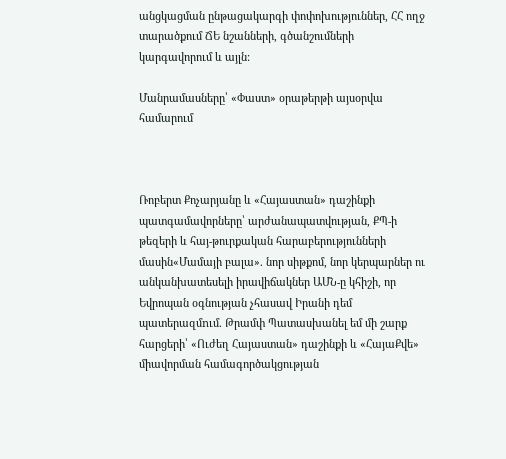անցկացման ընթացակարգի փոփոխություններ, ՀՀ ողջ տարածքում ՃԵ նշանների, գծանշումների կարգավորում և այլն:

Մանրամասները՝ «Փաստ» օրաթերթի այսօրվա համարում



Ռոբերտ Քոչարյանը և «Հայաստան» դաշինքի պատգամավորները՝ արժանապատվության, ՔՊ-ի թեզերի և հայ-թուրքական հարաբերությունների մասին«Մամայի բալա». նոր սիթքոմ, նոր կերպարներ ու անկանխատեսելի իրավիճակներ ԱՄՆ-ը կհիշի, որ Եվրոպան օգնության չհասավ Իրանի դեմ պատերազմnւմ. Թրամփ Պատասխանել եմ մի շարք հարցերի՝ «Ուժեղ Հայաստան» դաշինքի և «ՀայաՔվե» միավորման համագործակցության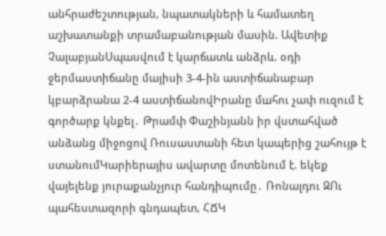անհրաժեշտության, նպատակների և համատեղ աշխատանքի տրամաբանության մասին. Ավետիք ՉալաբյանՍպասվում է կարճատև անձրև. օդի ջերմաստիճանը մայիսի 3-4-ին աստիճանաբար կբարձրանա 2-4 աստիճանովԻրանը մшհու չափ ուզում է գործարք կնքել․ Թրամփ Փաշինյանն իր վստահված անձանց միջոցով Ռուսաստանի հետ կապերից շահույթ է ստանումԿարիերայիս ավարտը մոտենում է. եկեք վայելենք յուրաքանչյուր հանդիպումը․ Ռոնալդու ԶՈւ պահեստազորի գնդապետ, ՀՃԿ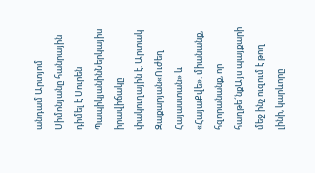անդամ Արտյոմ Սիմոնյանը հանրային դիմել է Սուրեն ՊապիկյանինՆերկայիս իրավիճակը փակուղային է. Արտակ Զաքարյան«Ուժեղ Հայաստան» և «ՀայաՔվե». միանանք, հզորանանք, որ հաղթե´նքԱյս պայքարի մեջ ինչ ուզում է թող լինի, կարևորը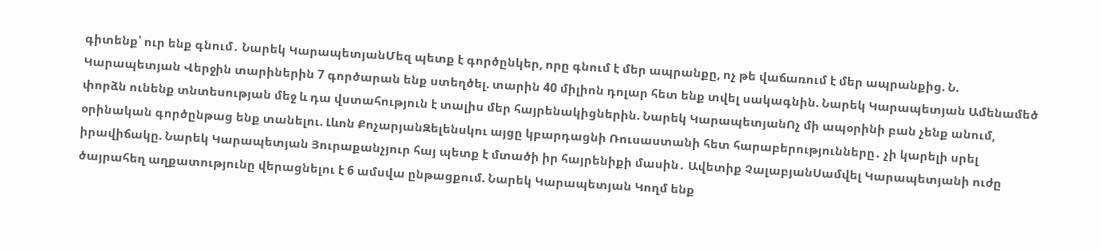գիտենք՝ ուր ենք գնում․ Նարեկ ԿարապետյանՄեզ պետք է գործընկեր, որը գնում է մեր ապրանքը, ոչ թե վաճառում է մեր ապրանքից. Ն. Կարապետյան Վերջին տարիներին 7 գործարան ենք ստեղծել. տարին 40 միլիոն դոլար հետ ենք տվել սակագնին. Նարեկ Կարապետյան Ամենամեծ փորձն ունենք տնտեսության մեջ և դա վստահություն է տալիս մեր հայրենակիցներին. Նարեկ ԿարապետյանՈչ մի ապօրինի բան չենք անում, օրինական գործընթաց ենք տանելու. Լևոն ՔոչարյանԶելենսկու այցը կբարդացնի Ռուսաստանի հետ հարաբերությունները․ չի կարելի սրել իրավիճակը. Նարեկ Կարապետյան Յուրաքանչյուր հայ պետք է մտածի իր հայրենիքի մասին․ Ավետիք ՉալաբյանՍամվել Կարապետյանի ուժը ծայրահեղ աղքատությունը վերացնելու է 6 ամսվա ընթացքում. Նարեկ Կարապետյան Կողմ ենք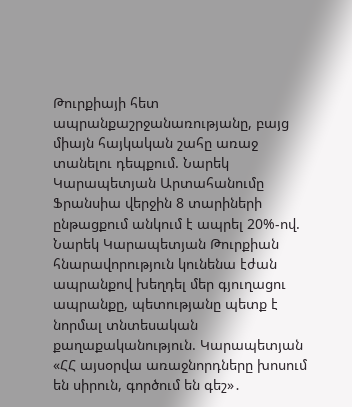Թուրքիայի հետ ապրանքաշրջանառությանը, բայց միայն հայկական շահը առաջ տանելու դեպքում. Նարեկ Կարապետյան Արտահանումը Ֆրանսիա վերջին 8 տարիների ընթացքում անկում է ապրել 20%-ով. Նարեկ Կարապետյան Թուրքիան հնարավորություն կունենա էժան ապրանքով խեղդել մեր գյուղացու ապրանքը, պետությանը պետք է նորմալ տնտեսական քաղաքականություն. Կարապետյան «ՀՀ այսօրվա առաջնորդները խոսում են սիրուն, գործում են գեշ»․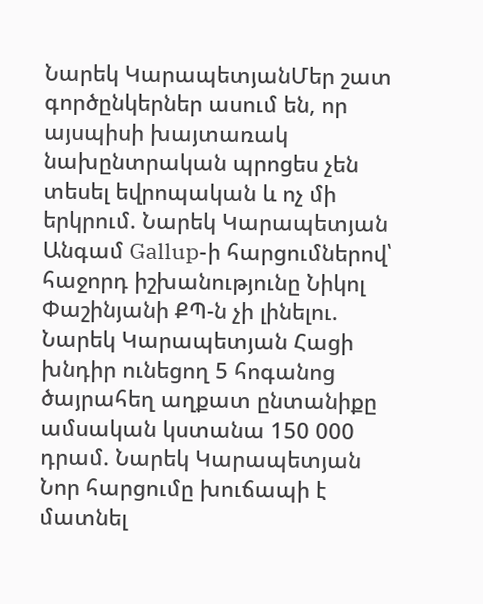Նարեկ ԿարապետյանՄեր շատ գործընկերներ ասում են, որ այսպիսի խայտառակ նախընտրական պրոցես չեն տեսել եվրոպական և ոչ մի երկրում. Նարեկ Կարապետյան Անգամ Gallup-ի հարցումներով՝ հաջորդ իշխանությունը Նիկոլ Փաշինյանի ՔՊ-ն չի լինելու. Նարեկ Կարապետյան Հացի խնդիր ունեցող 5 հոգանոց ծայրահեղ աղքատ ընտանիքը ամսական կստանա 150 000 դրամ. Նարեկ Կարապետյան Նոր հարցումը խուճապի է մատնել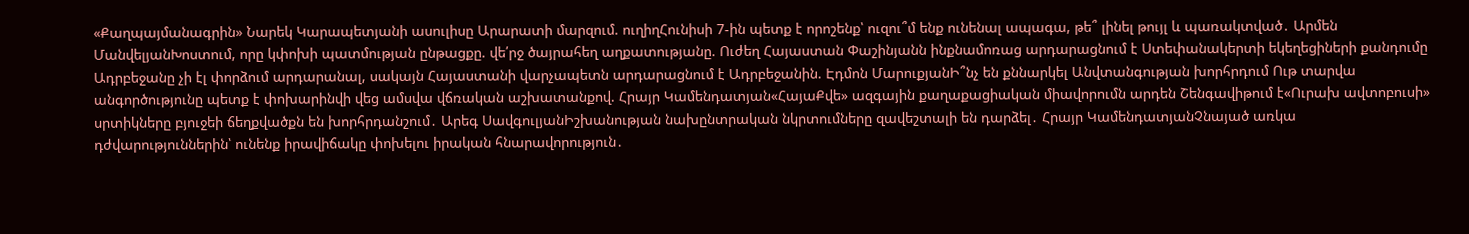«Քաղպայմանագրին» Նարեկ Կարապետյանի ասուլիսը Արարատի մարզում. ուղիղՀունիսի 7-ին պետք է որոշենք՝ ուզու՞մ ենք ունենալ ապագա, թե՞ լինել թույլ և պառակտված․ Արմեն ՄանվելյանԽոստում, որը կփոխի պատմության ընթացքը. վե՛րջ ծայրահեղ աղքատությանը. Ուժեղ Հայաստան Փաշինյանն ինքնամոռաց արդարացնում է Ստեփանակերտի եկեղեցիների քանդումը Ադրբեջանը չի էլ փորձում արդարանալ, սակայն Հայաստանի վարչապետն արդարացնում է Ադրբեջանին. Էդմոն ՄարուքյանԻ՞նչ են քննարկել Անվտանգության խորհրդում Ութ տարվա անգործությունը պետք է փոխարինվի վեց ամսվա վճռական աշխատանքով. Հրայր Կամենդատյան«ՀայաՔվե» ազգային քաղաքացիական միավորումն արդեն Շենգավիթում է«Ուրախ ավտոբուսի» սրտիկները բյուջեի ճեղքվածքն են խորհրդանշում․ Արեգ ՍավգուլյանԻշխանության նախընտրական նկրտումները զավեշտալի են դարձել․ Հրայր ԿամենդատյանՉնայած առկա դժվարություններին՝ ունենք իրավիճակը փոխելու իրական հնարավորություն․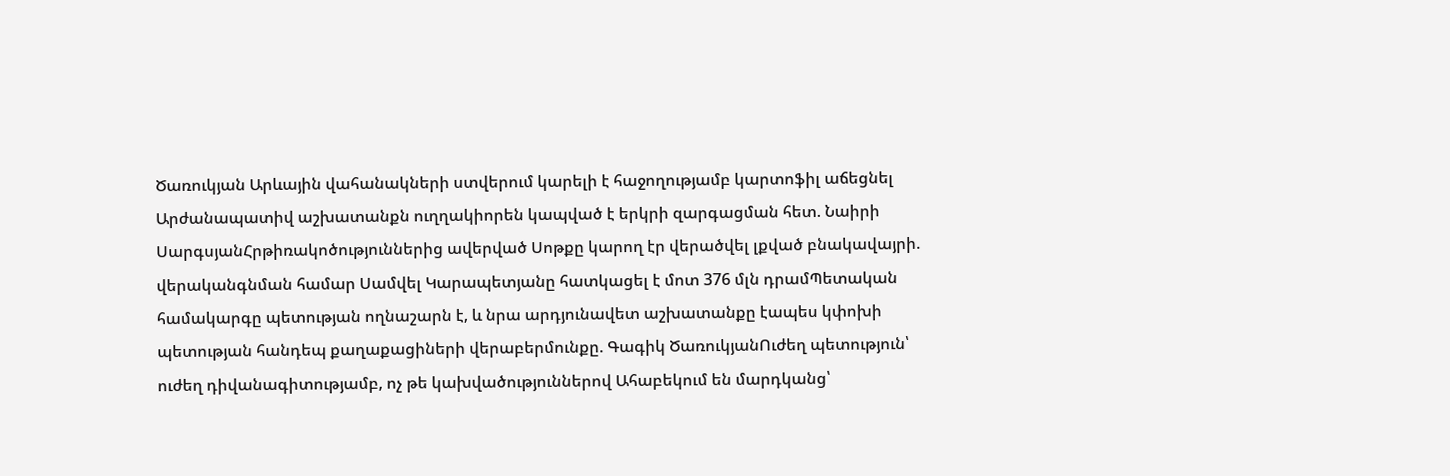Ծառուկյան Արևային վահանակների ստվերում կարելի է հաջողությամբ կարտոֆիլ աճեցնել Արժանապատիվ աշխատանքն ուղղակիորեն կապված է երկրի զարգացման հետ. Նաիրի ՍարգսյանՀրթիռակոծություններից ավերված Սոթքը կարող էր վերածվել լքված բնակավայրի. վերականգնման համար Սամվել Կարապետյանը հատկացել է մոտ 376 մլն դրամՊետական համակարգը պետության ողնաշարն է, և նրա արդյունավետ աշխատանքը էապես կփոխի պետության հանդեպ քաղաքացիների վերաբերմունքը. Գագիկ ԾառուկյանՈւժեղ պետություն՝ ուժեղ դիվանագիտությամբ, ոչ թե կախվածություններով Ահաբեկում են մարդկանց՝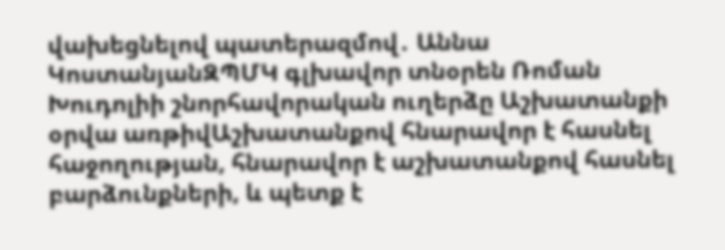վախեցնելով պատերազմով․ Աննա ԿոստանյանԶՊՄԿ գլխավոր տնօրեն Ռոման Խուդոլիի շնորհավորական ուղերձը Աշխատանքի օրվա առթիվԱշխատանքով հնարավոր է հասնել հաջողության, հնարավոր է աշխատանքով հասնել բարձունքների, և պետք է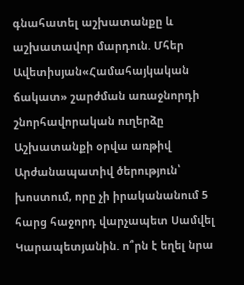գնահատել աշխատանքը և աշխատավոր մարդուն. Մհեր Ավետիսյան«Համահայկական ճակատ» շարժման առաջնորդի շնորհավորական ուղերձը Աշխատանքի օրվա առթիվ Արժանապատիվ ծերություն՝ խոստում, որը չի իրականանում 5 հարց հաջորդ վարչապետ Սամվել Կարապետյանին. ո՞րն է եղել նրա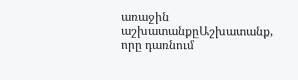առաջին աշխատանքըԱշխատանք, որը դառնում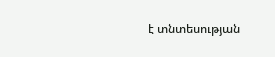է տնտեսության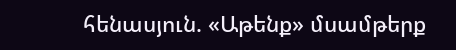հենասյուն. «Աթենք» մսամթերք